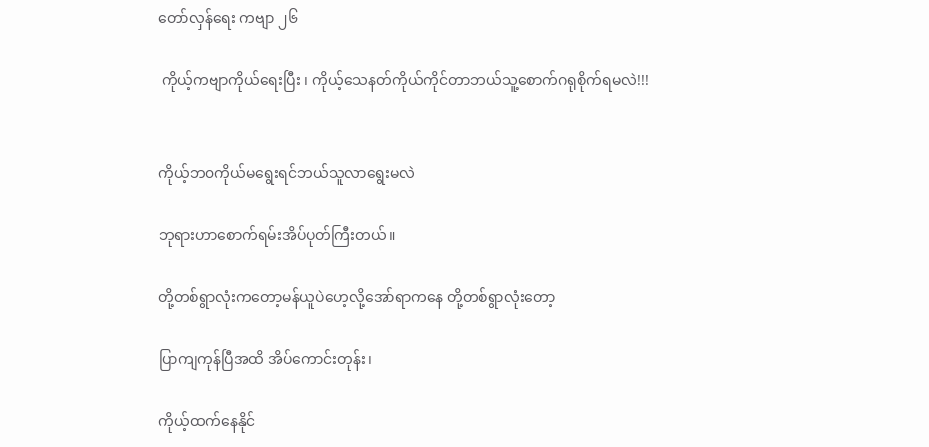တော်လှန်ရေး ကဗျာ ၂၆

 ကိုယ့်ကဗျာကိုယ်ရေးပြီး ၊ ကိုယ့်သေနတ်ကိုယ်ကိုင်တာဘယ်သူ့စောက်ဂရုစိုက်ရမလဲ!!!


ကိုယ့်ဘ၀ကိုယ်မရွေးရင်ဘယ်သူလာရွေးမလဲ

ဘုရားဟာစောက်ရမ်းအိပ်ပုတ်ကြီးတယ်။

တို့တစ်ရွာလုံးကတော့မန်ယူပဲဟေ့လို့အော်ရာကနေ တို့တစ်ရွာလုံးတော့

ပြာကျကုန်ပြီအထိ အိပ်ကောင်းတုန်း၊

ကိုယ့်ထက်နေနိုင်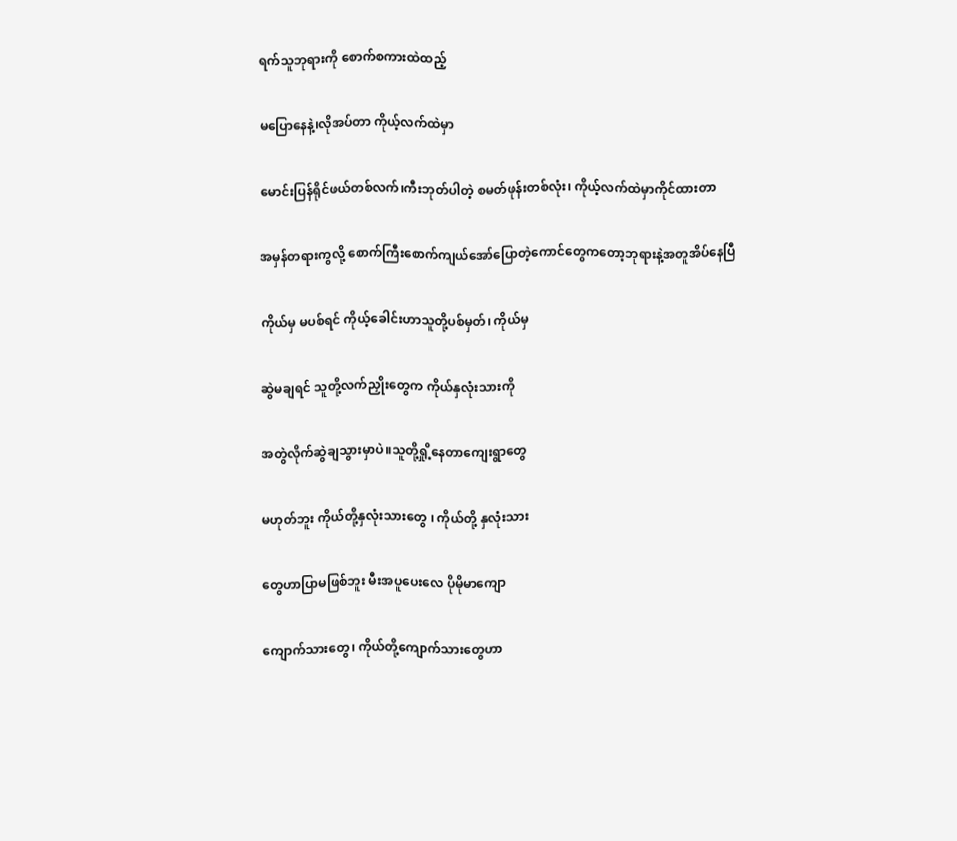ရက်သူဘုရားကို စောက်စကားထဲထည့်

မပြောနေနဲ့၊လိုအပ်တာ ကိုယ့်လက်ထဲမှာ

မောင်းပြန်ရိုင်ဖယ်တစ်လက်၊ကီးဘုတ်ပါတဲ့ စမတ်ဖုန်းတစ်လုံး၊ ကိုယ့်လက်ထဲမှာကိုင်ထားတာ

အမှန်တရားကွလို့ စောက်ကြီးစောက်ကျယ်အော်ပြောတဲ့ကောင်တွေကတော့ဘုရားနဲ့အတူအိပ်နေပြီ

ကိုယ်မှ မပစ်ရင် ကိုယ့်ခေါင်းဟာသူတို့ပစ်မှတ်၊ ကိုယ်မှ

ဆွဲမချရင် သူတို့လက်ညှိုးတွေက ကိုယ်နှလုံးသားကို

အတွဲလိုက်ဆွဲချသွားမှာပဲ။သူတို့ရှို့နေတာကျေးရွာတွေ

မဟုတ်ဘူး ကိုယ်တို့နှလုံးသားတွေ ၊ ကိုယ်တို့ နှလုံးသား

တွေဟာပြာမဖြစ်ဘူး မီးအပူပေးလေ ပိုမိုမာကျော

ကျောက်သားတွေ၊ ကိုယ်တို့ကျောက်သားတွေဟာ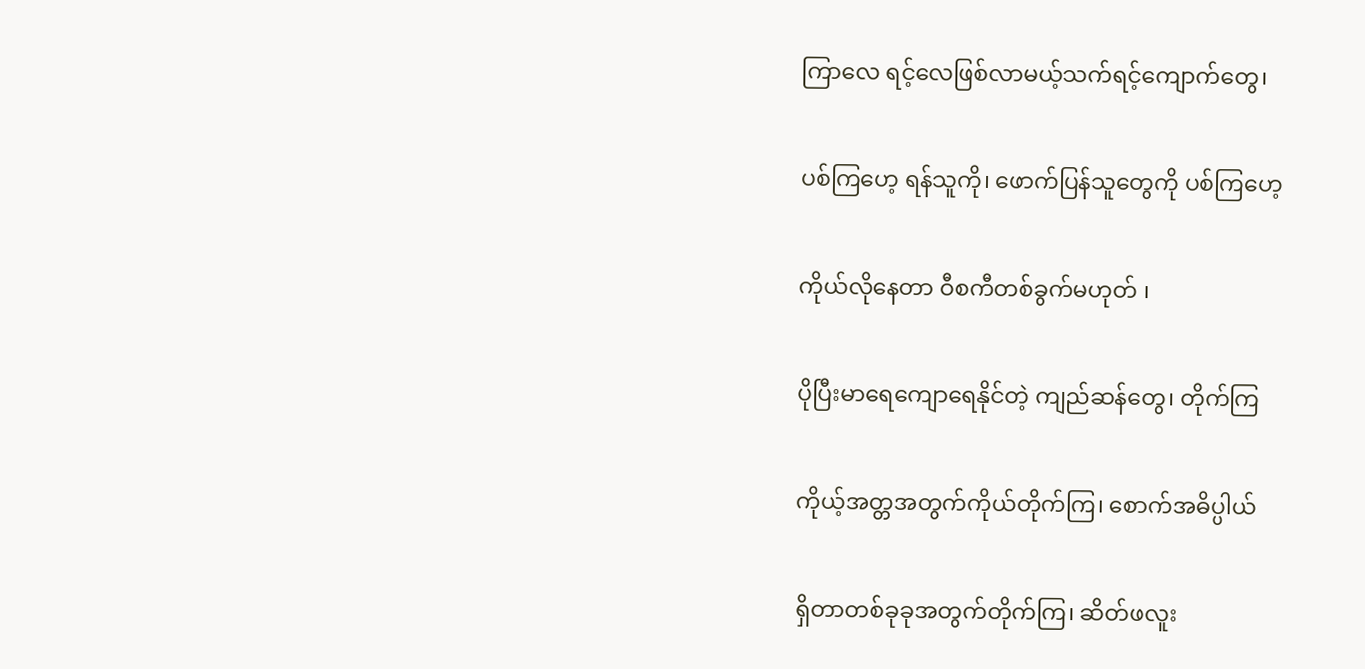ကြာလေ ရင့်လေဖြစ်လာမယ့်သက်ရင့်ကျောက်တွေ၊

ပစ်ကြဟေ့ ရန်သူကို၊ ဖောက်ပြန်သူတွေကို ပစ်ကြဟေ့

ကိုယ်လိုနေတာ ဝီစကီတစ်ခွက်မဟုတ် ၊

ပိုပြီးမာရေကျောရေနိုင်တဲ့ ကျည်ဆန်တွေ၊ တိုက်ကြ

ကိုယ့်အတ္တအတွက်ကိုယ်တိုက်ကြ၊ စောက်အဓိပ္ပါယ်

ရှိတာတစ်ခုခုအတွက်တိုက်ကြ၊ ဆိတ်ဖလူး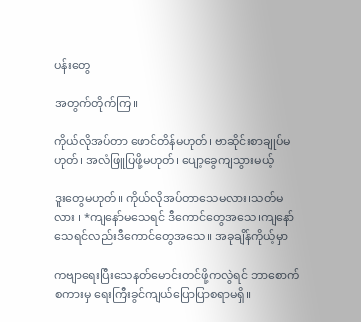ပန်း‌တွေ

အတွက်တိုက်ကြ။

ကိုယ်လိုအပ်တာ ဖောင်တိန်မဟုတ်၊ ဗာဆိုင်းစာချုပ်မဟုတ်၊ အလံဖြူပြဖို့မဟုတ်၊ ‌ပျော့ခွေကျသွားမယ့်

ဒူးတွေမဟုတ်။ ကိုယ်လိုအပ်တာသေမလား၊သတ်မလား ၊ *ကျနော်မသေရင် ဒီကောင်တွေအသေ၊ကျနော်သေရင်လည်းဒီကောင်တွေအသေ။ အခုချိန်ကိုယ့်မှာ

ကဗျာရေးပြီးသေနတ်မောင်းတင်ဖို့ကလွဲရင် ဘာစောက်စကားမှ ရေးကြီးခွင်ကျယ်ပြောပြာစရာမရှိ။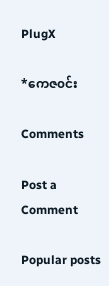PlugX

*ကေဇ၀င်း

Comments

Post a Comment

Popular posts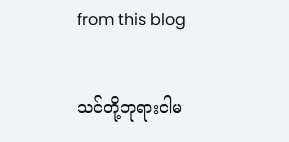from this blog

သင်တို့ဘုရားငါမ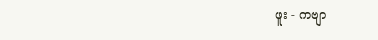ဖူး - ကဗျာ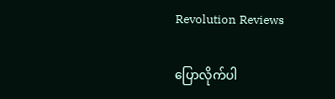Revolution Reviews

ပြောလိုက်ပါ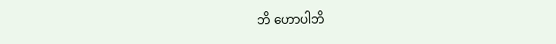ဘိ ဟောပါဘိ